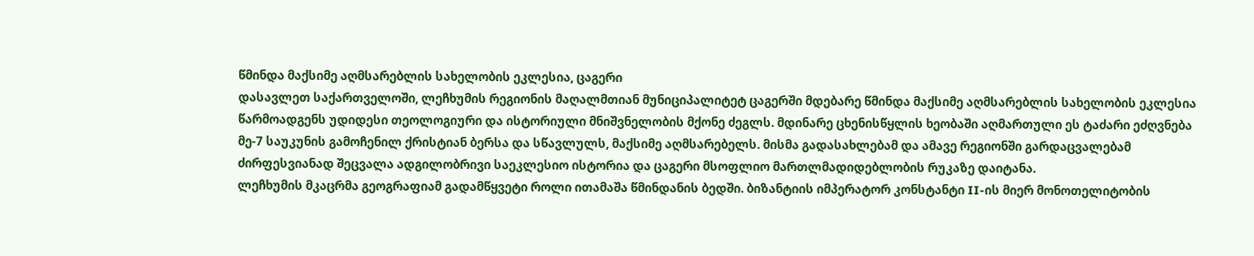წმინდა მაქსიმე აღმსარებლის სახელობის ეკლესია, ცაგერი
დასავლეთ საქართველოში, ლეჩხუმის რეგიონის მაღალმთიან მუნიციპალიტეტ ცაგერში მდებარე წმინდა მაქსიმე აღმსარებლის სახელობის ეკლესია წარმოადგენს უდიდესი თეოლოგიური და ისტორიული მნიშვნელობის მქონე ძეგლს. მდინარე ცხენისწყლის ხეობაში აღმართული ეს ტაძარი ეძღვნება მე-7 საუკუნის გამოჩენილ ქრისტიან ბერსა და სწავლულს, მაქსიმე აღმსარებელს. მისმა გადასახლებამ და ამავე რეგიონში გარდაცვალებამ ძირფესვიანად შეცვალა ადგილობრივი საეკლესიო ისტორია და ცაგერი მსოფლიო მართლმადიდებლობის რუკაზე დაიტანა.
ლეჩხუმის მკაცრმა გეოგრაფიამ გადამწყვეტი როლი ითამაშა წმინდანის ბედში. ბიზანტიის იმპერატორ კონსტანტი II-ის მიერ მონოთელიტობის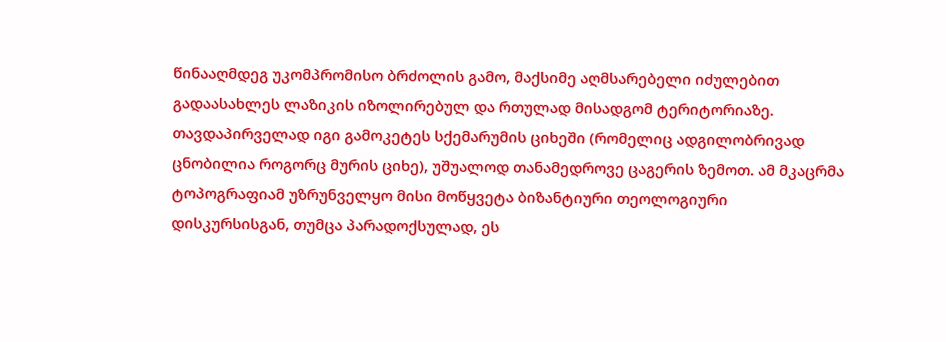წინააღმდეგ უკომპრომისო ბრძოლის გამო, მაქსიმე აღმსარებელი იძულებით გადაასახლეს ლაზიკის იზოლირებულ და რთულად მისადგომ ტერიტორიაზე. თავდაპირველად იგი გამოკეტეს სქემარუმის ციხეში (რომელიც ადგილობრივად ცნობილია როგორც მურის ციხე), უშუალოდ თანამედროვე ცაგერის ზემოთ. ამ მკაცრმა ტოპოგრაფიამ უზრუნველყო მისი მოწყვეტა ბიზანტიური თეოლოგიური დისკურსისგან, თუმცა პარადოქსულად, ეს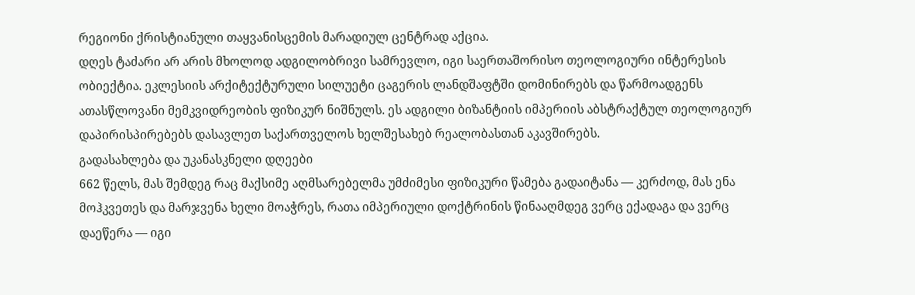რეგიონი ქრისტიანული თაყვანისცემის მარადიულ ცენტრად აქცია.
დღეს ტაძარი არ არის მხოლოდ ადგილობრივი სამრევლო, იგი საერთაშორისო თეოლოგიური ინტერესის ობიექტია. ეკლესიის არქიტექტურული სილუეტი ცაგერის ლანდშაფტში დომინირებს და წარმოადგენს ათასწლოვანი მემკვიდრეობის ფიზიკურ ნიშნულს. ეს ადგილი ბიზანტიის იმპერიის აბსტრაქტულ თეოლოგიურ დაპირისპირებებს დასავლეთ საქართველოს ხელშესახებ რეალობასთან აკავშირებს.
გადასახლება და უკანასკნელი დღეები
662 წელს, მას შემდეგ რაც მაქსიმე აღმსარებელმა უმძიმესი ფიზიკური წამება გადაიტანა — კერძოდ, მას ენა მოჰკვეთეს და მარჯვენა ხელი მოაჭრეს, რათა იმპერიული დოქტრინის წინააღმდეგ ვერც ექადაგა და ვერც დაეწერა — იგი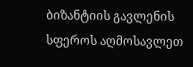ბიზანტიის გავლენის სფეროს აღმოსავლეთ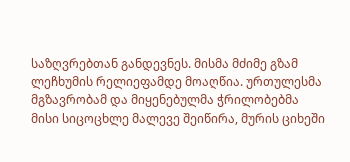საზღვრებთან განდევნეს. მისმა მძიმე გზამ ლეჩხუმის რელიეფამდე მოაღწია. ურთულესმა მგზავრობამ და მიყენებულმა ჭრილობებმა მისი სიცოცხლე მალევე შეიწირა, მურის ციხეში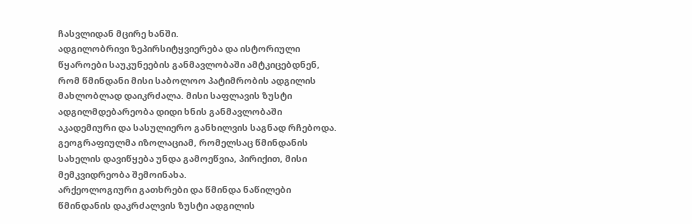ჩასვლიდან მცირე ხანში.
ადგილობრივი ზეპირსიტყვიერება და ისტორიული წყაროები საუკუნეების განმავლობაში ამტკიცებდნენ, რომ წმინდანი მისი საბოლოო პატიმრობის ადგილის მახლობლად დაიკრძალა. მისი საფლავის ზუსტი ადგილმდებარეობა დიდი ხნის განმავლობაში აკადემიური და სასულიერო განხილვის საგნად რჩებოდა. გეოგრაფიულმა იზოლაციამ, რომელსაც წმინდანის სახელის დავიწყება უნდა გამოეწვია, პირიქით, მისი მემკვიდრეობა შემოინახა.
არქეოლოგიური გათხრები და წმინდა ნაწილები
წმინდანის დაკრძალვის ზუსტი ადგილის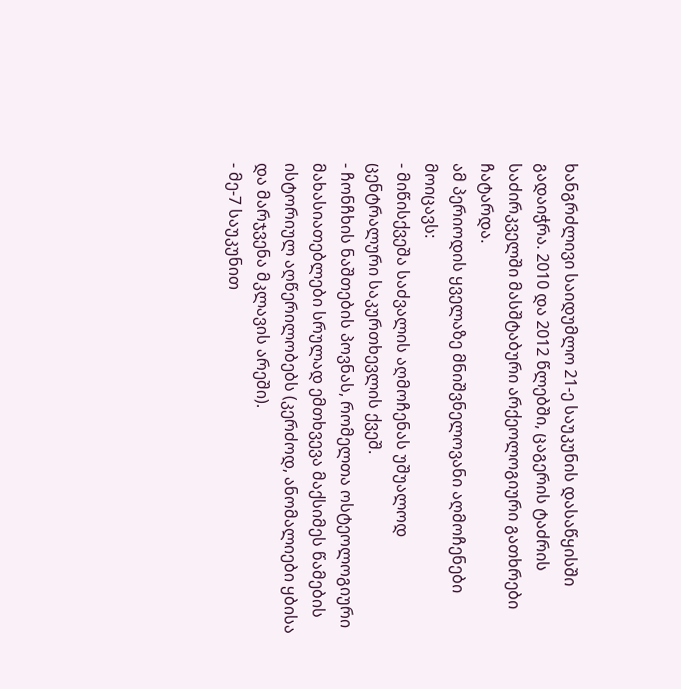ხანგრძლივი საიდუმლო 21-ე საუკუნის დასაწყისში გადაიჭრა. 2010 და 2012 წლებში, ცაგერის ტაძრის საძირკველში მასშტაბური არქეოლოგიური გათხრები ჩატარდა.
ამ პერიოდის ყველაზე მნიშვნელოვანი აღმოჩენები მოიცავს:
- მიწისქვეშა საძვალის აღმოჩენას უშუალოდ ცენტრალური საკურთხევლის ქვეშ.
- ჩონჩხის ნაშთების პოვნას, რომელთა ოსტეოლოგიური მახასიათებლები სრულად ემთხვევა მაქსიმეს წამების ისტორიულ აღწერილობებს (კერძოდ, ანომალიები ყბისა და მარჯვენა მკლავის არეში).
- მე-7 საუკუნით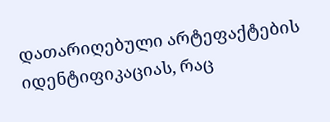დათარიღებული არტეფაქტების იდენტიფიკაციას, რაც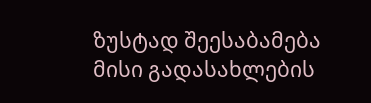ზუსტად შეესაბამება მისი გადასახლების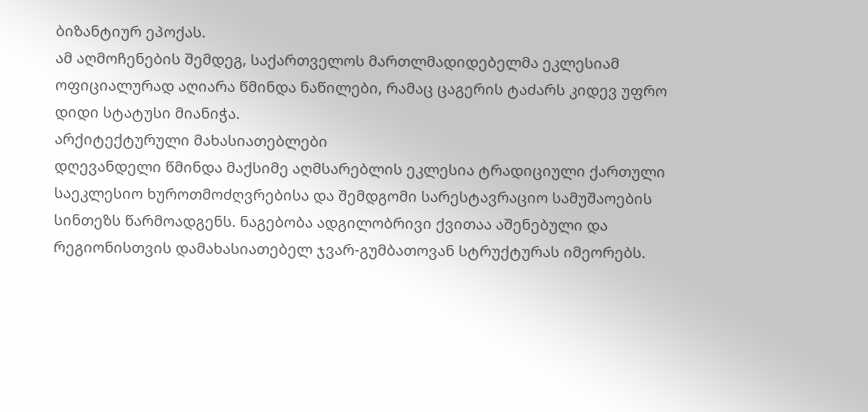ბიზანტიურ ეპოქას.
ამ აღმოჩენების შემდეგ, საქართველოს მართლმადიდებელმა ეკლესიამ ოფიციალურად აღიარა წმინდა ნაწილები, რამაც ცაგერის ტაძარს კიდევ უფრო დიდი სტატუსი მიანიჭა.
არქიტექტურული მახასიათებლები
დღევანდელი წმინდა მაქსიმე აღმსარებლის ეკლესია ტრადიციული ქართული საეკლესიო ხუროთმოძღვრებისა და შემდგომი სარესტავრაციო სამუშაოების სინთეზს წარმოადგენს. ნაგებობა ადგილობრივი ქვითაა აშენებული და რეგიონისთვის დამახასიათებელ ჯვარ-გუმბათოვან სტრუქტურას იმეორებს.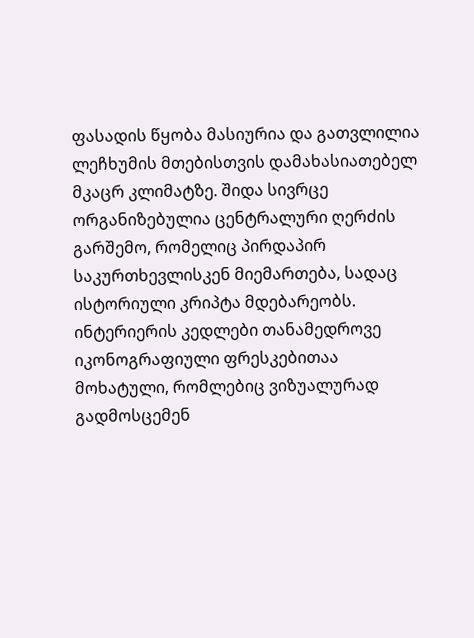ფასადის წყობა მასიურია და გათვლილია ლეჩხუმის მთებისთვის დამახასიათებელ მკაცრ კლიმატზე. შიდა სივრცე ორგანიზებულია ცენტრალური ღერძის გარშემო, რომელიც პირდაპირ საკურთხევლისკენ მიემართება, სადაც ისტორიული კრიპტა მდებარეობს. ინტერიერის კედლები თანამედროვე იკონოგრაფიული ფრესკებითაა მოხატული, რომლებიც ვიზუალურად გადმოსცემენ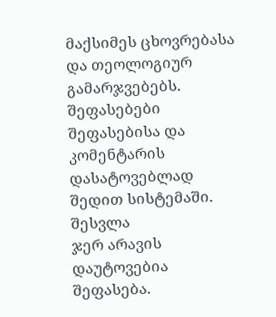მაქსიმეს ცხოვრებასა და თეოლოგიურ გამარჯვებებს.
შეფასებები
შეფასებისა და კომენტარის დასატოვებლად შედით სისტემაში. შესვლა
ჯერ არავის დაუტოვებია შეფასება.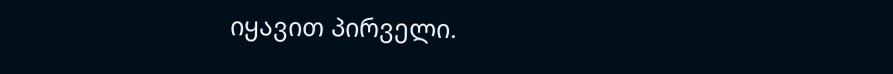იყავით პირველი.